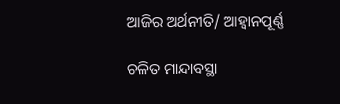ଆଜିର ଅର୍ଥନୀତି/ ଆହ୍ବାନପୂର୍ଣ୍ଣ

ଚଳିତ ମାନ୍ଦାବସ୍ଥା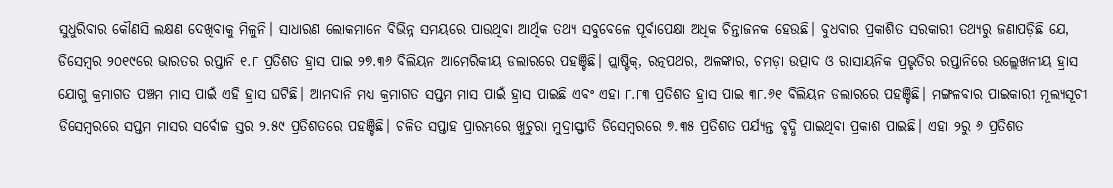ସୁଧୁରିବାର କୌଣସି ଲକ୍ଷଣ ଦେଖିବାକୁ ମିଳୁନି। ସାଧାରଣ ଲୋକମାନେ ବିଭିନ୍ନ ସମୟରେ ପାଉଥିବା ଆର୍ଥିକ ତଥ୍ୟ ସବୁବେଳେ ପୂର୍ବାପେକ୍ଷା ଅଧିକ ଚିନ୍ତାଜନକ ହେଉଛି। ବୁଧବାର ପ୍ରକାଶିତ ସରକାରୀ ତଥ୍ୟରୁ ଜଣାପଡ଼ିଛି ଯେ, ଡିସେମ୍ବର ୨୦୧୯ରେ ଭାରତର ରପ୍ତାନି ୧.୮ ପ୍ରତିଶତ ହ୍ରାସ ପାଇ ୨୭.୩୬ ବିଲିୟନ ଆମେରିକୀୟ ଡଲାରରେ ପହଞ୍ଚିଛି। ପ୍ଲାଷ୍ଟିକ୍‌, ରତ୍ନପଥର, ଅଳଙ୍କାର, ଚମଡ଼ା ଉତ୍ପାଦ ଓ ରାସାୟନିକ ପ୍ରଭୃତିର ରପ୍ତାନିରେ ଉଲ୍ଲେଖନୀୟ ହ୍ରାସ ଯୋଗୁ କ୍ରମାଗତ ପଞ୍ଚମ ମାସ ପାଇଁ ଏହି ହ୍ରାସ ଘଟିଛି। ଆମଦାନି ମଧ୍ୟ କ୍ରମାଗତ ସପ୍ତମ ମାସ ପାଇଁ ହ୍ରାସ ପାଇଛି ଏବଂ ଏହା ୮.୮୩ ପ୍ରତିଶତ ହ୍ରାସ ପାଇ ୩୮.୬୧ ବିଲିୟନ ଡଲାରରେ ପହଞ୍ଚିଛି। ମଙ୍ଗଳବାର ପାଇକାରୀ ମୂଲ୍ୟସୂଚୀ ଡିସେମ୍ବରରେ ସପ୍ତମ ମାସର ସର୍ବୋଚ୍ଚ ସ୍ତର ୨.୫୯ ପ୍ରତିଶତରେ ପହଞ୍ଚିଛି। ଚଳିତ ସପ୍ତାହ ପ୍ରାରମ୍ଭରେ ଖୁଚୁରା ମୁଦ୍ରାସ୍ଫୀତି ଡିସେମ୍ବରରେ ୭.୩୫ ପ୍ରତିଶତ ପର୍ଯ୍ୟନ୍ତ ବୃଦ୍ଧି ପାଇଥିବା ପ୍ରକାଶ ପାଇଛି। ଏହା ୨ରୁ ୬ ପ୍ରତିଶତ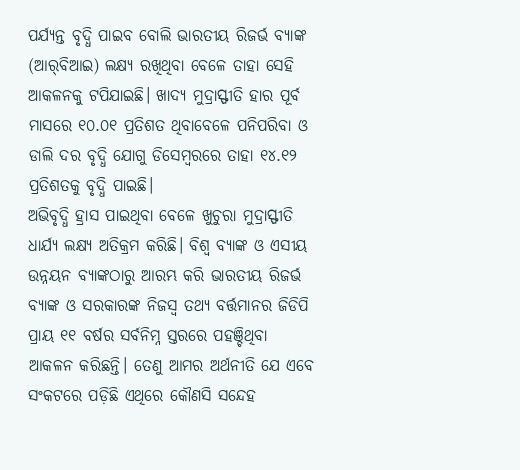ପର୍ଯ୍ୟନ୍ତ ବୃଦ୍ଧି ପାଇବ ବୋଲି ଭାରତୀୟ ରିଜର୍ଭ ବ୍ୟାଙ୍କ (ଆର୍‌ବିଆଇ) ଲକ୍ଷ୍ୟ ରଖିଥିବା ବେଳେ ତାହା ସେହି ଆକଳନକୁ ଟପିଯାଇଛି। ଖାଦ୍ୟ ମୁଦ୍ରାସ୍ଫୀତି ହାର ପୂର୍ବ ମାସରେ ୧୦.୦୧ ପ୍ରତିଶତ ଥିବାବେଳେ ପନିପରିବା ଓ ଡାଲି ଦର ବୃଦ୍ଧି ଯୋଗୁ ଡିସେମ୍ବରରେ ତାହା ୧୪.୧୨ ପ୍ରତିଶତକୁ ବୃଦ୍ଧି ପାଇଛି।
ଅଭିବୃଦ୍ଧି ହ୍ରାସ ପାଇଥିବା ବେଳେ ଖୁଚୁରା ମୁଦ୍ରାସ୍ଫୀତି ଧାର୍ଯ୍ୟ ଲକ୍ଷ୍ୟ ଅତିକ୍ରମ କରିଛି। ବିଶ୍ୱ ବ୍ୟାଙ୍କ ଓ ଏସୀୟ ଉନ୍ନୟନ ବ୍ୟାଙ୍କଠାରୁ ଆରମ୍ଭ କରି ଭାରତୀୟ ରିଜର୍ଭ ବ୍ୟାଙ୍କ ଓ ସରକାରଙ୍କ ନିଜସ୍ବ ତଥ୍ୟ ବର୍ତ୍ତମାନର ଜିଡିପି ପ୍ରାୟ ୧୧ ବର୍ଷର ସର୍ବନିମ୍ନ ସ୍ତରରେ ପହଞ୍ଚିଥିବା ଆକଳନ କରିଛନ୍ତି। ତେଣୁ ଆମର ଅର୍ଥନୀତି ଯେ ଏବେ ସଂକଟରେ ପଡ଼ିଛି ଏଥିରେ କୌଣସି ସନ୍ଦେହ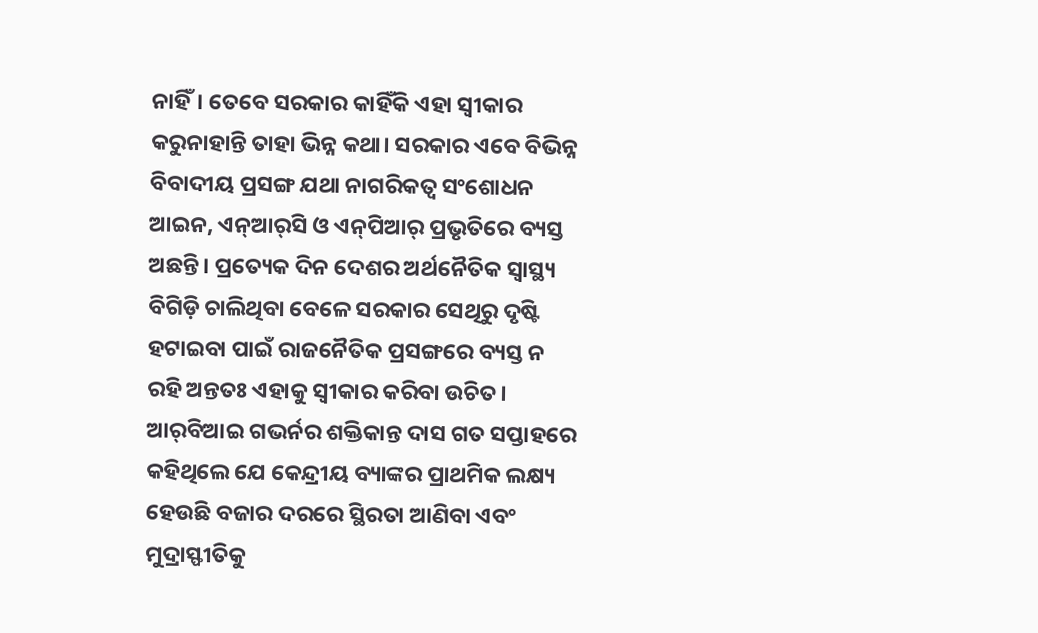ନାହିଁ। ତେବେ ସରକାର କାହିଁକି ଏହା ସ୍ବୀକାର କରୁନାହାନ୍ତି ତାହା ଭିନ୍ନ କଥା। ସରକାର ଏବେ ବିଭିନ୍ନ ବିବାଦୀୟ ପ୍ରସଙ୍ଗ ଯଥା ନାଗରିକତ୍ୱ ସଂଶୋଧନ ଆଇନ, ଏନ୍‌ଆର୍‌ସି ଓ ଏନ୍‌ପିଆର୍‌ ପ୍ରଭୃତିରେ ବ୍ୟସ୍ତ ଅଛନ୍ତି। ପ୍ରତ୍ୟେକ ଦିନ ଦେଶର ଅର୍ଥନୈତିକ ସ୍ବାସ୍ଥ୍ୟ ବିଗିଡ଼ି ଚାଲିଥିବା ବେଳେ ସରକାର ସେଥିରୁ ଦୃଷ୍ଟି ହଟାଇବା ପାଇଁ ରାଜନୈତିକ ପ୍ରସଙ୍ଗରେ ବ୍ୟସ୍ତ ନ ରହି ଅନ୍ତତଃ ଏହାକୁ ସ୍ବୀକାର କରିବା ଉଚିତ। ଆର୍‌ବିଆଇ ଗଭର୍ନର ଶକ୍ତିକାନ୍ତ ଦାସ ଗତ ସପ୍ତାହରେ କହିଥିଲେ ଯେ କେନ୍ଦ୍ରୀୟ ବ୍ୟାଙ୍କର ପ୍ରାଥମିକ ଲକ୍ଷ୍ୟ ହେଉଛି ବଜାର ଦରରେ ସ୍ଥିରତା ଆଣିବା ଏବଂ ମୁଦ୍ରାସ୍ଫୀତିକୁ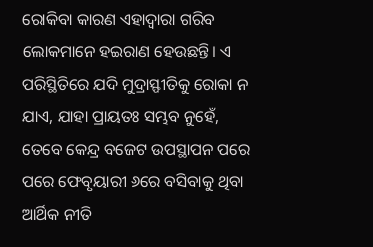ରୋକିବା କାରଣ ଏହାଦ୍ୱାରା ଗରିବ ଲୋକମାନେ ହଇରାଣ ହେଉଛନ୍ତି। ଏ ପରିସ୍ଥିତିରେ ଯଦି ମୁଦ୍ରାସ୍ଫୀତିକୁ ରୋକା ନ ଯାଏ, ଯାହା ପ୍ରାୟତଃ ସମ୍ଭବ ନୁହେଁ, ତେବେ କେନ୍ଦ୍ର ବଜେଟ ଉପସ୍ଥାପନ ପରେ ପରେ ଫେବୃୟାରୀ ୬ରେ ବସିବାକୁ ଥିବା ଆର୍ଥିକ ନୀତି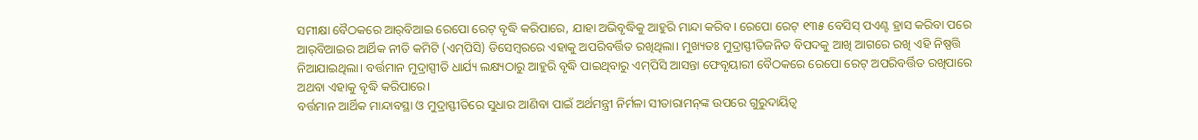ସମୀକ୍ଷା ବୈଠକରେ ଆର୍‌ବିଆଇ ରେପୋ ରେଟ୍‌ ବୃଦ୍ଧି କରିପାରେ, ଯାହା ଅଭିବୃଦ୍ଧିକୁ ଆହୁରି ମାନ୍ଦା କରିବ। ରେପୋ ରେଟ୍‌ ୧୩୫ ବେସିସ୍‌ ପଏଣ୍ଟ ହ୍ରାସ କରିବା ପରେ ଆର୍‌ବିଆଇର ଆର୍ଥିକ ନୀତି କମିଟି (ଏମ୍‌ପିସି) ଡିସେମ୍ବରରେ ଏହାକୁ ଅପରିବର୍ତ୍ତିତ ରଖିଥିଲା। ମୁଖ୍ୟତଃ ମୁଦ୍ରାସ୍ଫୀତିଜନିତ ବିପଦକୁ ଆଖି ଆଗରେ ରଖି ଏହି ନିଷ୍ପତ୍ତି ନିଆଯାଇଥିଲା। ବର୍ତ୍ତମାନ ମୁଦ୍ରାସ୍ପୀତି ଧାର୍ଯ୍ୟ ଲକ୍ଷ୍ୟଠାରୁ ଆହୁରି ବୃଦ୍ଧି ପାଇଥିବାରୁ ଏମ୍‌ପିସି ଆସନ୍ତା ଫେବୃୟାରୀ ବୈଠକରେ ରେପୋ ରେଟ୍‌ ଅପରିବର୍ତ୍ତିତ ରଖିପାରେ ଅଥବା ଏହାକୁ ବୃଦ୍ଧି କରିପାରେ।
ବର୍ତ୍ତମାନ ଆର୍ଥିକ ମାନ୍ଦାବସ୍ଥା ଓ ମୁଦ୍ରାସ୍ଫୀତିରେ ସୁଧାର ଆଣିବା ପାଇଁ ଅର୍ଥମନ୍ତ୍ରୀ ନିର୍ମଳା ସୀତାରାମନ୍‌ଙ୍କ ଉପରେ ଗୁରୁଦାୟିତ୍ୱ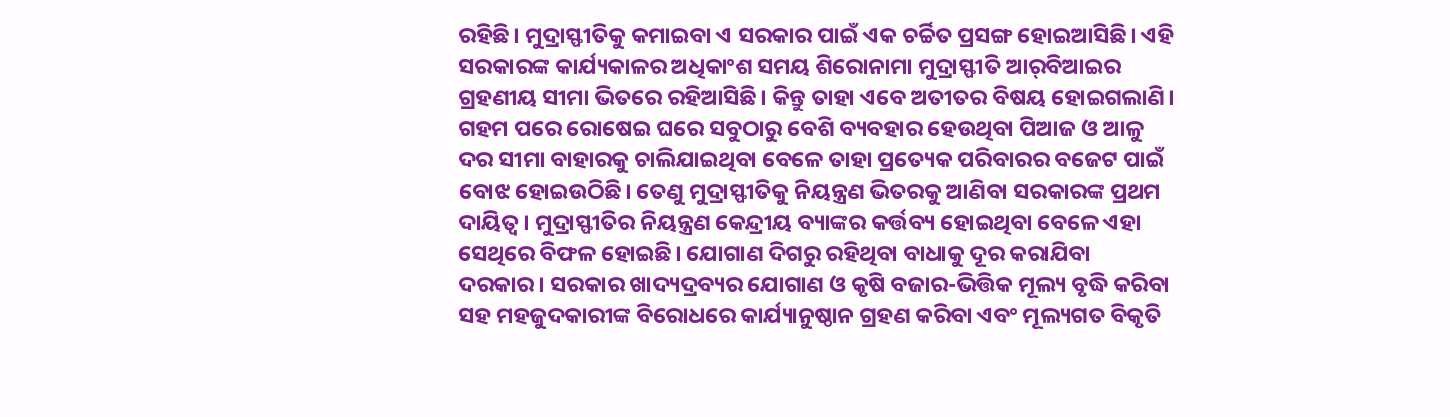ରହିଛି। ମୁଦ୍ରାସ୍ଫୀତିକୁ କମାଇବା ଏ ସରକାର ପାଇଁ ଏକ ଚର୍ଚ୍ଚିତ ପ୍ରସଙ୍ଗ ହୋଇଆସିଛି। ଏହି ସରକାରଙ୍କ କାର୍ଯ୍ୟକାଳର ଅଧିକାଂଶ ସମୟ ଶିରୋନାମା ମୁଦ୍ରାସ୍ଫୀତି ଆର୍‌ବିଆଇର ଗ୍ରହଣୀୟ ସୀମା ଭିତରେ ରହିଆସିଛି। କିନ୍ତୁ ତାହା ଏବେ ଅତୀତର ବିଷୟ ହୋଇଗଲାଣି। ଗହମ ପରେ ରୋଷେଇ ଘରେ ସବୁଠାରୁ ବେଶି ବ୍ୟବହାର ହେଉଥିବା ପିଆଜ ଓ ଆଳୁ ଦର ସୀମା ବାହାରକୁ ଚାଲିଯାଇଥିବା ବେଳେ ତାହା ପ୍ରତ୍ୟେକ ପରିବାରର ବଜେଟ ପାଇଁ ବୋଝ ହୋଇଉଠିଛି। ତେଣୁ ମୁଦ୍ରାସ୍ଫୀତିକୁ ନିୟନ୍ତ୍ରଣ ଭିତରକୁ ଆଣିବା ସରକାରଙ୍କ ପ୍ରଥମ ଦାୟିତ୍ୱ। ମୁଦ୍ରାସ୍ଫୀତିର ନିୟନ୍ତ୍ରଣ କେନ୍ଦ୍ରୀୟ ବ୍ୟାଙ୍କର କର୍ତ୍ତବ୍ୟ ହୋଇଥିବା ବେଳେ ଏହା ସେଥିରେ ବିଫଳ ହୋଇଛି। ଯୋଗାଣ ଦିଗରୁ ରହିଥିବା ବାଧାକୁ ଦୂର କରାଯିବା ଦରକାର। ସରକାର ଖାଦ୍ୟଦ୍ରବ୍ୟର ଯୋଗାଣ ଓ କୃଷି ବଜାର-ଭିତ୍ତିକ ମୂଲ୍ୟ ବୃଦ୍ଧି କରିବା ସହ ମହଜୁଦକାରୀଙ୍କ ବିରୋଧରେ କାର୍ଯ୍ୟାନୁଷ୍ଠାନ ଗ୍ରହଣ କରିବା ଏବଂ ମୂଲ୍ୟଗତ ବିକୃତି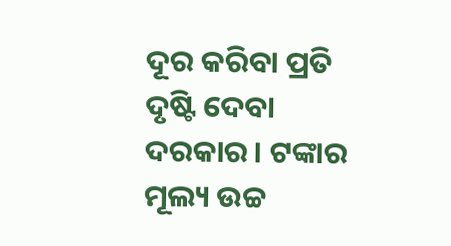ଦୂର କରିବା ପ୍ରତି ଦୃଷ୍ଟି ଦେବା ଦରକାର। ଟଙ୍କାର ମୂଲ୍ୟ ଉଚ୍ଚ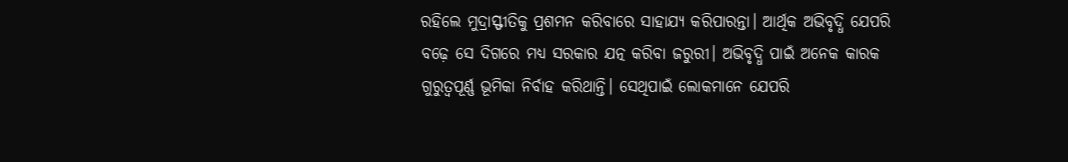ରହିଲେ ମୁଦ୍ରାସ୍ଫୀତିକୁ ପ୍ରଶମନ କରିବାରେ ସାହାଯ୍ୟ କରିପାରନ୍ତା। ଆର୍ଥିକ ଅଭିବୃଦ୍ଧି ଯେପରି ବଢ଼େ ସେ ଦିଗରେ ମଧ୍ୟ ସରକାର ଯତ୍ନ କରିବା ଜରୁରୀ। ଅଭିବୃଦ୍ଧି ପାଇଁ ଅନେକ କାରକ ଗୁରୁତ୍ୱପୂର୍ଣ୍ଣ ଭୂମିକା ନିର୍ବାହ କରିଥାନ୍ତି। ସେଥିପାଇଁ ଲୋକମାନେ ଯେପରି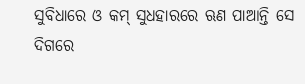ସୁବିଧାରେ ଓ କମ୍‌ ସୁଧହାରରେ ଋଣ ପାଆନ୍ତି ସେ ଦିଗରେ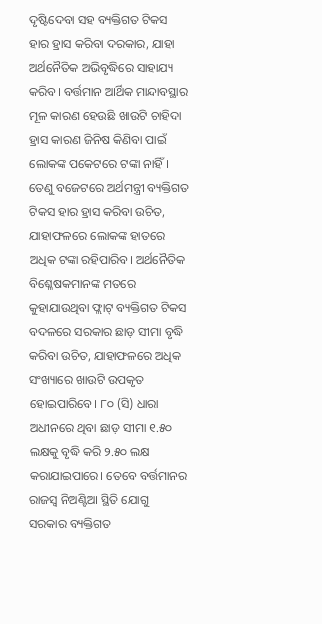ଦୃଷ୍ଟିଦେବା ସହ ବ୍ୟକ୍ତିଗତ ଟିକସ ହାର ହ୍ରାସ କରିବା ଦରକାର, ଯାହା ଅର୍ଥନୈତିକ ଅଭିବୃଦ୍ଧିରେ ସାହାଯ୍ୟ କରିବ। ବର୍ତ୍ତମାନ ଆର୍ଥିକ ମାନ୍ଦାବସ୍ଥାର ମୂଳ କାରଣ ହେଉଛି ଖାଉଟି ଚାହିଦା ହ୍ରାସ କାରଣ ଜିନିଷ କିଣିବା ପାଇଁ ଲୋକଙ୍କ ପକେଟରେ ଟଙ୍କା ନାହିଁ। ତେଣୁ ବଜେଟରେ ଅର୍ଥମନ୍ତ୍ରୀ ବ୍ୟକ୍ତିଗତ ଟିକସ ହାର ହ୍ରାସ କରିବା ଉଚିତ, ଯାହାଫଳରେ ଲୋକଙ୍କ ହାତରେ ଅଧିକ ଟଙ୍କା ରହିପାରିବ। ଅର୍ଥନୈତିକ ବିଶ୍ଳେଷକମାନଙ୍କ ମତରେ କୁହାଯାଉଥିବା ଫ୍ଲାଟ୍‌ ବ୍ୟକ୍ତିଗତ ଟିକସ ବଦଳରେ ସରକାର ଛାଡ଼ ସୀମା ବୃଦ୍ଧି କରିବା ଉଚିତ, ଯାହାଫଳରେ ଅଧିକ ସଂଖ୍ୟାରେ ଖାଉଟି ଉପକୃତ ହୋଇପାରିବେ। ୮୦ (ସି) ଧାରା ଅଧୀନରେ ଥିବା ଛାଡ଼ ସୀମା ୧.୫୦ ଲକ୍ଷକୁ ବୃଦ୍ଧି କରି ୨.୫୦ ଲକ୍ଷ କରାଯାଇପାରେ। ତେବେ ବର୍ତ୍ତମାନର ରାଜସ୍ବ ନିଅଣ୍ଟିଆ ସ୍ଥିତି ଯୋଗୁ ସରକାର ବ୍ୟକ୍ତିଗତ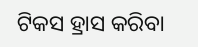ଟିକସ ହ୍ରାସ କରିବା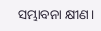ସମ୍ଭାବନା କ୍ଷୀଣ।